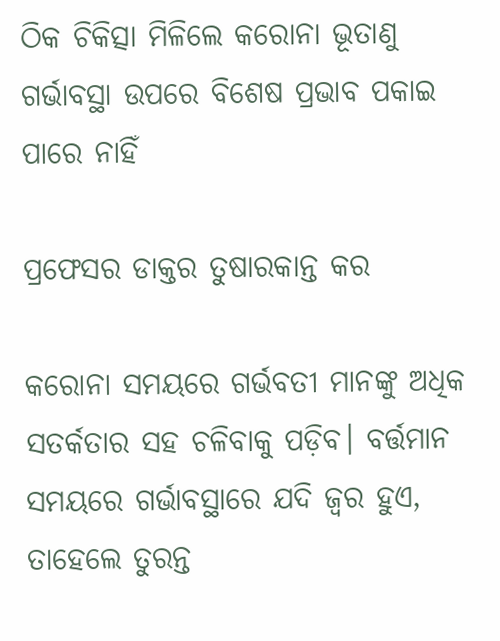ଠିକ ଚିକିତ୍ସା ମିଳିଲେ କରୋନା ଭୂତାଣୁ ଗର୍ଭାବସ୍ଥା ଉପରେ ବିଶେଷ ପ୍ରଭାବ ପକାଇ ପାରେ ନାହିଁ

ପ୍ରଫେସର ଡାକ୍ତର ତୁଷାରକାନ୍ତ କର

କରୋନା ସମୟରେ ଗର୍ଭବତୀ ମାନଙ୍କୁ ଅଧିକ ସତର୍କତାର ସହ ଚଳିବାକୁ ପଡ଼ିବ। ବର୍ତ୍ତମାନ ସମୟରେ ଗର୍ଭାବସ୍ଥାରେ ଯଦି ଜ୍ଵର ହୁଏ, ତାହେଲେ ତୁରନ୍ତ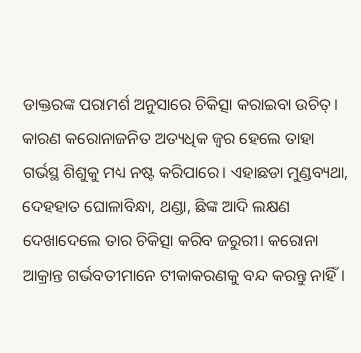ଡାକ୍ତରଙ୍କ ପରାମର୍ଶ ଅନୁସାରେ ଚିକିତ୍ସା କରାଇବା ଉଚିତ୍। କାରଣ କରୋନାଜନିତ ଅତ୍ୟଧିକ ଜ୍ଵର ହେଲେ ତାହା ଗର୍ଭସ୍ଥ ଶିଶୁକୁ ମଧ୍ୟ ନଷ୍ଟ କରିପାରେ। ଏହାଛଡା ମୁଣ୍ଡବ୍ୟଥା, ଦେହହାତ ଘୋଳାବିନ୍ଧା, ଥଣ୍ଡା, ଛିଙ୍କ ଆଦି ଲକ୍ଷଣ ଦେଖାଦେଲେ ତାର ଚିକିତ୍ସା କରିବ ଜରୁରୀ। କରୋନା ଆକ୍ରାନ୍ତ ଗର୍ଭବତୀମାନେ ଟୀକାକରଣକୁ ବନ୍ଦ କରନ୍ତୁ ନାହିଁ।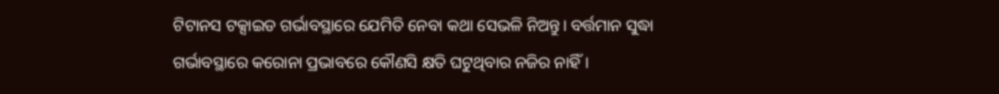ଟିଟାନସ ଟକ୍ସାଇଡ ଗର୍ଭାବସ୍ଥାରେ ଯେମିତି ନେବା କଥା ସେଭଳି ନିଅନ୍ତୁ। ବର୍ତ୍ତମାନ ସୁଦ୍ଧା ଗର୍ଭାବସ୍ଥାରେ କରୋନା ପ୍ରଭାବରେ କୌଣସି କ୍ଷତି ଘଟୁଥିବା‌ର ନଜିର ନାହିଁ।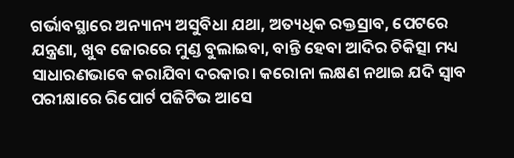ଗର୍ଭାବସ୍ଥାରେ ଅନ୍ୟାନ୍ୟ ଅସୁବିଧା ଯଥା, ଅତ୍ୟଧିକ ରକ୍ତସ୍ରାବ, ପେଟରେ ଯନ୍ତ୍ରଣା, ଖୁବ ଜୋ‌ରରେ ମୁଣ୍ଡ ବୁଲାଇବା, ବାନ୍ତି ହେବା ଆଦିର ଚିକିତ୍ସା ମଧ୍ୟ ସାଧାରଣଭାବେ କରାଯିବା ଦରକାର। କରୋନା ଲକ୍ଷଣ ନଥାଇ ଯଦି ସ୍ବାବ ପରୀକ୍ଷାରେ ରିପ‌ୋର୍ଟ ପଜିଟିଭ ଆସେ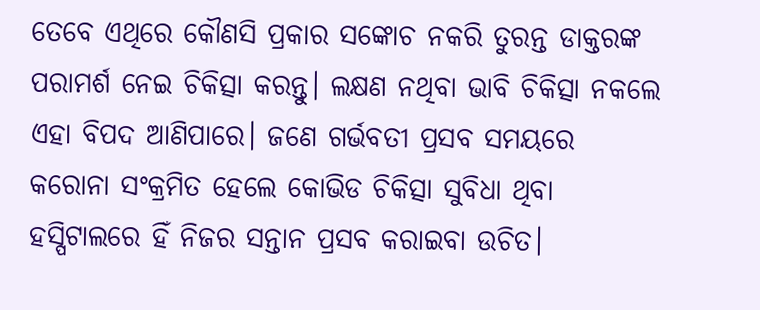ତେବେ ଏଥିରେ କ‌ୌଣସି ପ୍ରକାର ସଙ୍କୋଚ ନକରି ତୁରନ୍ତ ଡାକ୍ତରଙ୍କ ପରାମର୍ଶ ନେଇ ଚିକିତ୍ସା କରନ୍ତୁ। ଲକ୍ଷଣ ନଥିବା ଭାବି ଚିକିତ୍ସା ନକଲେ ଏହା ବିପଦ ଆଣିପାରେ। ଜଣେ ଗର୍ଭବତୀ ପ୍ରସବ ସମୟରେ କରୋନା ସଂକ୍ରମିତ ‌ହେଲେ କୋଭିଡ ଚିକିତ୍ସା ସୁବିଧା ଥିବା ହସ୍ପିଟାଲରେ ହିଁ ନିଜର ସନ୍ତାନ ପ୍ରସବ କରାଇବା ଉଚିତ।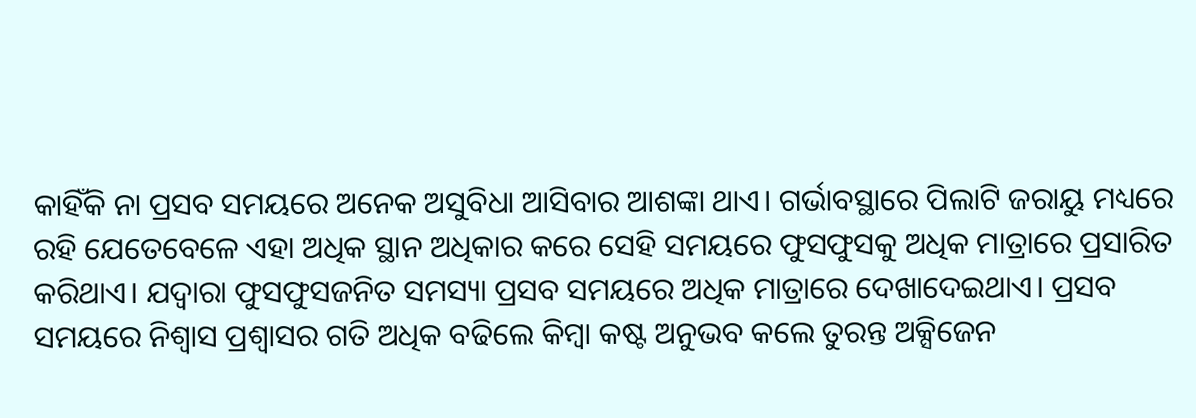କାହିଁକି ନା ପ୍ରସବ ସମୟରେ ଅନେକ ଅସୁବିଧା ଆସିବାର ଆଶଙ୍କା ଥାଏ। ଗର୍ଭାବସ୍ଥାରେ ପିଲାଟି ଜରାୟୁ ମଧ୍ୟରେ ରହି ଯେତେବେଳେ ଏହା ଅଧିକ ସ୍ଥାନ ଅଧିକାର କରେ ସେହି ସମୟରେ ଫୁସଫୁସକୁ ଅଧିକ ମାତ୍ରାରେ ପ୍ରସାରିତ କରିଥାଏ। ଯଦ୍ବାରା ଫୁସଫୁସଜନିତ ସମସ୍ୟା ପ୍ରସବ ସମୟରେ ଅଧିକ ମାତ୍ରାରେ ଦେଖାଦେଇଥାଏ। ପ୍ରସବ ସମୟରେ ନିଶ୍ବାସ ପ୍ରଶ୍ବାସର ଗତି ଅଧିକ ବଢିଲେ କିମ୍ବା କଷ୍ଟ ଅନୁଭବ କଲେ ତୁରନ୍ତ ଅକ୍ସିଜେନ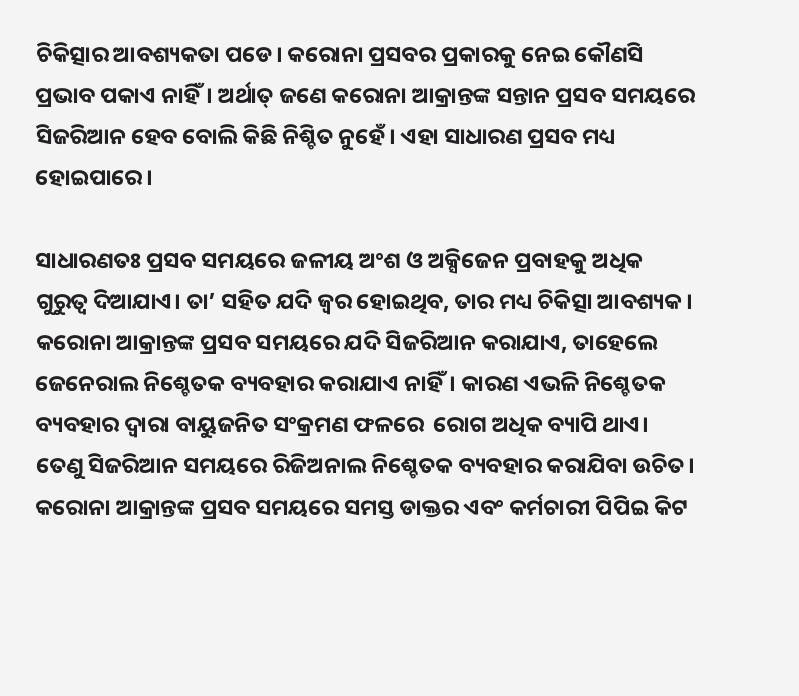ଚିକିତ୍ସାର ଆବଶ୍ୟକତା ପଡେ। କରୋନା ପ୍ରସବର ପ୍ରକାରକୁ ନେଇ କୌଣସି ପ୍ରଭାବ ପକାଏ ନାହିଁ। ଅର୍ଥାତ୍ ଜଣେ କରୋନା ଆକ୍ରାନ୍ତଙ୍କ ସନ୍ତାନ ପ୍ରସବ ସମୟରେ ସିଜରିଆନ ହେବ ବୋଲି କିଛି ନିଶ୍ଚିତ ନୁହେଁ। ଏହା ସାଧାରଣ ପ୍ରସବ ମଧ୍ୟ ହୋଇପାରେ।

ସାଧାରଣତଃ ପ୍ରସବ ସମୟରେ ଜଳୀୟ ଅଂଶ ଓ ଅକ୍ସିଜେନ ପ୍ରବାହକୁ ଅଧିକ ଗୁରୁତ୍ବ ଦିଆଯାଏ। ତା’ ସହିତ ଯଦି ଜ୍ବର ହୋଇଥିବ, ତାର ମଧ୍ୟ ଚିକିତ୍ସା ଆବଶ୍ୟକ। କରୋନା ଆକ୍ରାନ୍ତଙ୍କ ପ୍ରସବ ସମୟରେ ଯଦି ସିଜରିଆନ କରାଯାଏ, ତାହ‌େଲେ ଜେନେରାଲ ନିଶ୍ଚେତକ ବ୍ୟବହାର କରାଯାଏ ନାହିଁ। କାରଣ ଏଭଳି ନିଶ୍ଚେତକ ବ୍ୟବହାର ଦ୍ବାରା ବାୟୁଜନିତ ସଂକ୍ରମଣ ଫଳରେ  ରୋଗ ଅଧିକ ବ୍ୟାପି ଥାଏ। ତେଣୁ ସିଜରିଆନ ସମୟରେ ରିଜିଅନାଲ ନିଶ୍ଚେତକ ବ୍ୟବହାର କରାଯିବା ଉଚିତ। କରୋନା ଆକ୍ରାନ୍ତଙ୍କ ପ୍ରସବ ସମୟରେ ସମସ୍ତ ଡାକ୍ତର ଏବଂ କର୍ମଚାରୀ ପିପିଇ କିଟ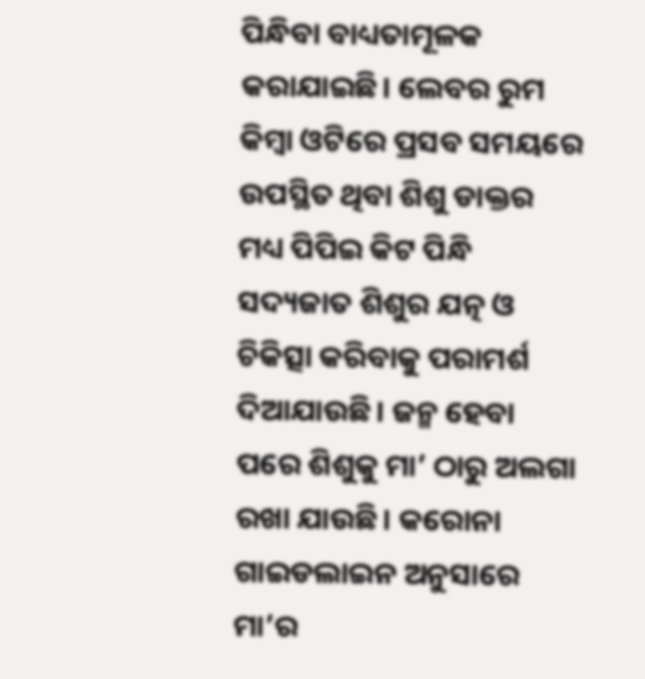ପିନ୍ଧିବା ବାଧ୍ୟତାମୂଳକ କରାଯାଇଛି। ଲେବର ରୁମ କିମ୍ବା ଓଟିରେ ପ୍ରସବ ସମୟରେ ଉପସ୍ଥିତ ଥିବା ଶିଶୁ ଡାକ୍ତର ମଧ୍ୟ ପିପିଇ କିଟ ପିନ୍ଧି ସଦ୍ୟଜାତ ଶିଶୁର ଯତ୍ନ ଓ ଚିକିତ୍ସା କରିବାକୁ ପରାମର୍ଶ ଦିଆଯାଉଛି। ଜନ୍ମ ହେବା ପରେ ଶିଶୁକୁ ମା’ ଠାରୁ ଅଲଗା ରଖା ଯାଉଛି। କରୋନା ଗାଇଡଲାଇନ ଅନୁସାରେ ମା’ର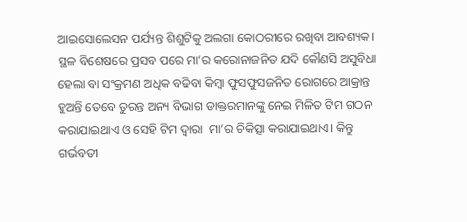ଆଇସୋଲେସନ ପର୍ଯ୍ୟନ୍ତ ଶିଶୁଟିକୁ ଅଲଗା କୋଠରୀରେ ରଖିବା ଆବଶ୍ୟକ। ସ୍ଥଳ ବିଶେଷରେ ପ୍ରସବ ପରେ ମା’ର କରୋନାଜନିତ ଯଦି କୌଣସି ଅସୁବିଧା ହେଲା ବା ସଂକ୍ରମଣ ଅଧିକ ବଢିବା କିମ୍ବା ଫୁସଫୁସଜନିତ ରୋଗରେ ଆକ୍ରାନ୍ତ ହୁଅନ୍ତି ତେବେ ତୁରନ୍ତ ଅନ୍ୟ ବିଭାଗ ଡାକ୍ତରମାନଙ୍କୁ ନେଇ ମିଳିତ ଟିମ ଗଠନ କରାଯାଇଥାଏ ଓ ସେହି ଟିମ ଦ୍ବାରା  ମା’ର ଚିକିତ୍ସା କରାଯାଇଥାଏ। କିନ୍ତୁ ଗର୍ଭବତୀ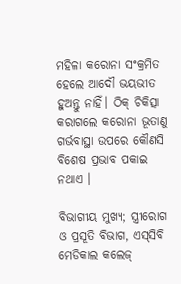ମହିଳା କରୋନା ସଂକ୍ରମିତ ହେଲେ ଆଦୌ ଭୟଭୀତ ହୁଅନ୍ତୁ ନାହିଁ। ଠିକ୍‌ ଚିକିତ୍ସା କରାଗଲେ କରୋନା ଭୂତାଣୁ ଗର୍ଭବାସ୍ଥା ଉପରେ କୌଣସି ବିଶେଷ ପ୍ରଭାବ ପକାଇ ନଥାଏ ।

ବିଭାଗୀୟ ମୁଖ୍ୟ; ସ୍ତ୍ରୀରୋଗ ଓ ପ୍ରସୂତି ବିଭାଗ, ଏସ୍‌ସିବି ମେଡିକାଲ କଲେଜ୍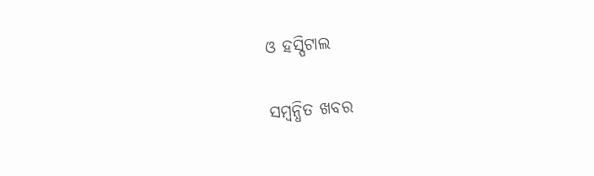ଓ ହସ୍ପିଟାଲ

ସମ୍ବନ୍ଧିତ ଖବର